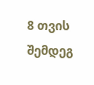8 თვის შემდეგ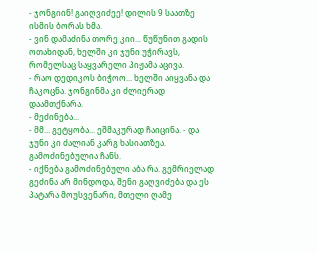- ჯონგიინ! გაიღვიძეე! დილის 9 საათზე ისმის ბორას ხმა.
- ვინ დამაძინა თორე კიი... წუწუნით გადის ოთახიდან, ხელში კი ჯუნი უჭირავს, რომელსაც საყვარელი პიჟამა აცივა.
- რაო დედიკოს ბიჭოო... ხელში აიყვანა და ჩაკოცნა. ჯონგინმა კი ძლიერად დაამთქნარა.
- მეძინება...
- მმ... გეტყობა... ეშმაკურად ჩაიცინა. - და ჯუნი კი ძალიან კარგ ხასიათზეა. გამოძინებულია ჩანს.
- იქნება გამოძინებული აბა რა. გემრიელად გეძინა არ მინდოდა, შენი გაღვიძება და ეს პატარა მოუსვენარი, მთელი ღამე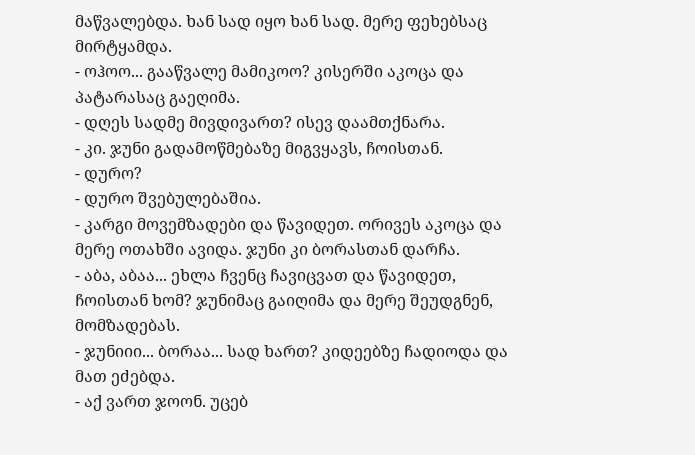მაწვალებდა. ხან სად იყო ხან სად. მერე ფეხებსაც მირტყამდა.
- ოჰოო... გააწვალე მამიკოო? კისერში აკოცა და პატარასაც გაეღიმა.
- დღეს სადმე მივდივართ? ისევ დაამთქნარა.
- კი. ჯუნი გადამოწმებაზე მიგვყავს, ჩოისთან.
- დურო?
- დურო შვებულებაშია.
- კარგი მოვემზადები და წავიდეთ. ორივეს აკოცა და მერე ოთახში ავიდა. ჯუნი კი ბორასთან დარჩა.
- აბა, აბაა... ეხლა ჩვენც ჩავიცვათ და წავიდეთ, ჩოისთან ხომ? ჯუნიმაც გაიღიმა და მერე შეუდგნენ, მომზადებას.
- ჯუნიიი... ბორაა... სად ხართ? კიდეებზე ჩადიოდა და მათ ეძებდა.
- აქ ვართ ჯოონ. უცებ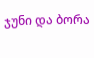ჯუნი და ბორა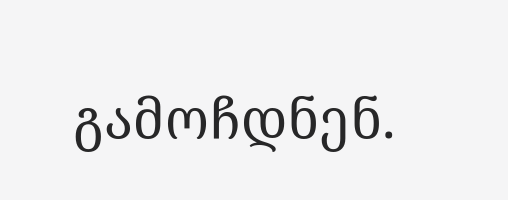გამოჩდნენ.